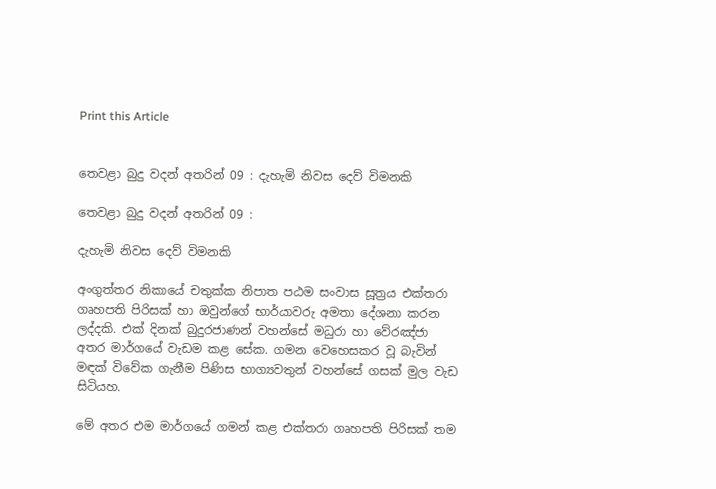Print this Article


තෙවළා බුදු වදන් අතරින් 09 : දැහැමි නිවස දෙව් විමනකි

තෙවළා බුදු වදන් අතරින් 09 :

දැහැමි නිවස දෙව් විමනකි

අංගුත්තර නිකායේ චතුක්ක නිපාත පඨම සංවාස සූත්‍රය එක්තරා ගෘහපති පිරිසක් හා ඔවුන්ගේ භාර්යාවරු අමතා දේශනා කරන ලද්දකි. එක් දිනක් බුදුරජාණන් වහන්සේ මධුරා හා වේරඤ්ජා අතර මාර්ගයේ වැඩම කළ සේක. ගමන වෙහෙසකර වූ බැවින් මඳක් විවේක ගැනීම පිණිස භාග්‍යවතුන් වහන්සේ ගසක් මුල වැඩ සිටියහ.

මේ අතර එම මාර්ගයේ ගමන් කළ එක්තරා ගෘහපති පිරිසක් තම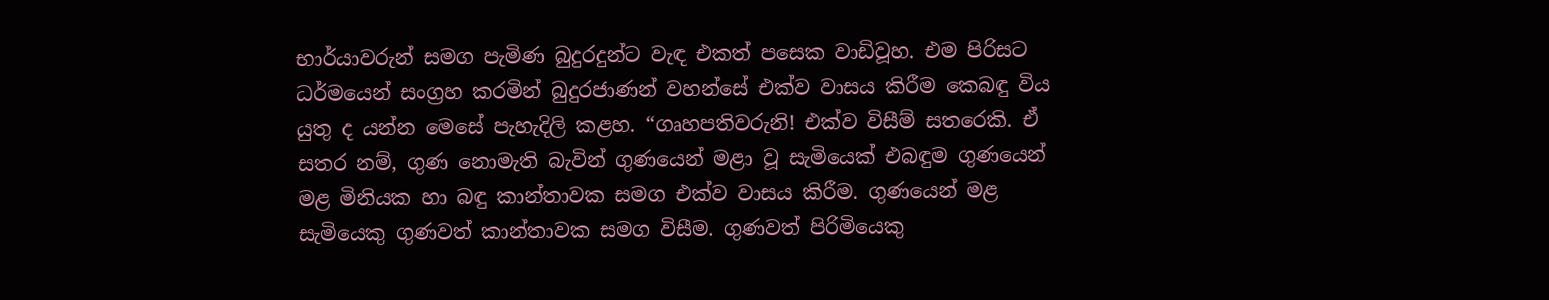භාර්යාවරුන් සමග පැමිණ බුදුරදුන්ට වැඳ එකත් පසෙක වාඩිවූහ. එම පිරිසට ධර්මයෙන් සංග්‍රහ කරමින් බුදුරජාණන් වහන්සේ එක්ව වාසය කිරීම කෙබඳු විය යුතු ද යන්න මෙසේ පැහැදිලි කළහ. “ගෘහපතිවරුනි! එක්ව විසීම් සතරෙකි. ඒ සතර නම්, ගුණ නොමැති බැවින් ගුණයෙන් මළා වූ සැමියෙක් එබඳුම ගුණයෙන් මළ මිනියක හා බඳු කාන්තාවක සමග එක්ව වාසය කිරීම. ගුණයෙන් මළ සැමියෙකු ගුණවත් කාන්තාවක සමග විසීම. ගුණවත් පිරිමියෙකු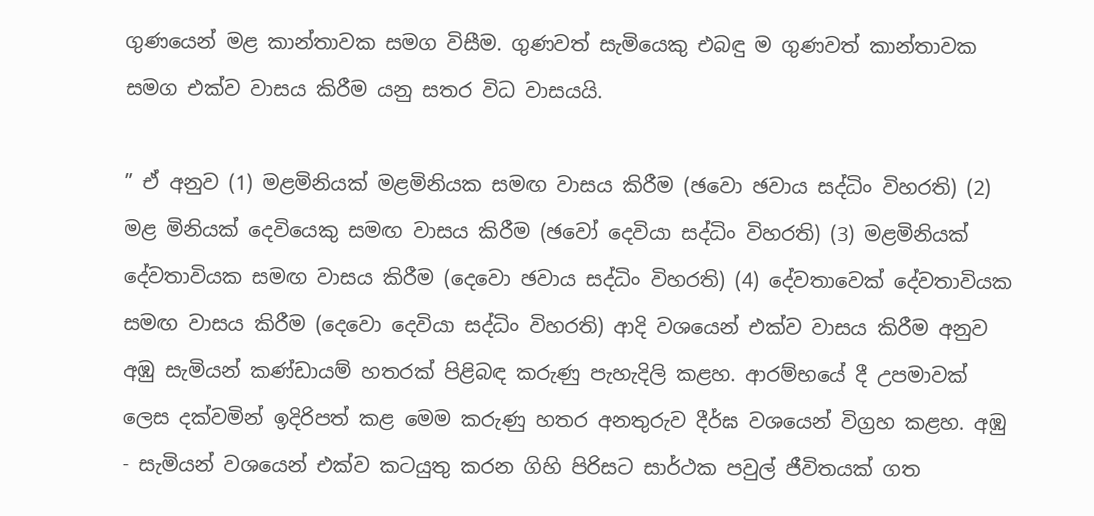ගුණයෙන් මළ කාන්තාවක සමග විසීම. ගුණවත් සැමියෙකු එබඳු ම ගුණවත් කාන්තාවක සමග එක්ව වාසය කිරීම යනු සතර විධ වාසයයි.

” ඒ අනුව (1) මළමිනියක් මළමිනියක සමඟ වාසය කිරීම (ඡවො ඡවාය සද්ධිං විහරති) (2) මළ මිනියක් දෙවියෙකු සමඟ වාසය කිරීම (ඡවෝ දෙවියා සද්ධිං විහරති) (3) මළමිනියක් දේවතාවියක සමඟ වාසය කිරීම (දෙවො ඡවාය සද්ධිං විහරති) (4) දේවතාවෙක් දේවතාවියක සමඟ වාසය කිරීම (දෙවො දෙවියා සද්ධිං විහරති) ආදි වශයෙන් එක්ව වාසය කිරීම අනුව අඹු සැමියන් කණ්ඩායම් හතරක් පිළිබඳ කරුණු පැහැදිලි කළහ. ආරම්භයේ දී උපමාවක් ලෙස දක්වමින් ඉදිරිපත් කළ මෙම කරුණු හතර අනතුරුව දීර්ඝ වශයෙන් විග්‍රහ කළහ. අඹු - සැමියන් වශයෙන් එක්ව කටයුතු කරන ගිහි පිරිසට සාර්ථක පවුල් ජීවිතයක් ගත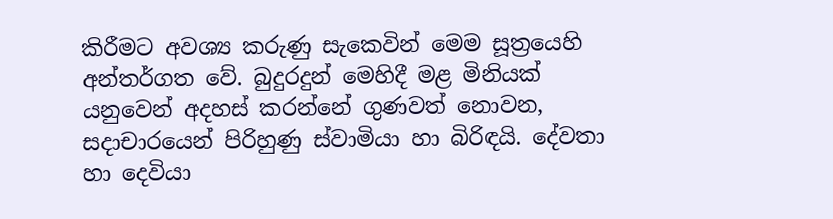කිරීමට අවශ්‍ය කරුණු සැකෙවින් මෙම සූත්‍රයෙහි අන්තර්ගත වේ. බුදුරදුන් මෙහිදී මළ මිනියක් යනුවෙන් අදහස් කරන්නේ ගුණවත් නොවන, සදාචාරයෙන් පිරිහුණු ස්වාමියා හා බිරිඳයි. දේවතා හා දෙවියා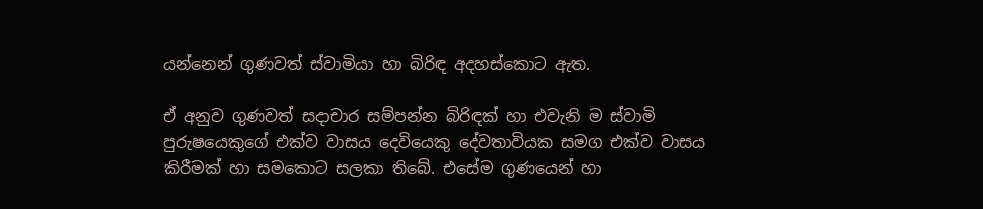යන්නෙන් ගුණවත් ස්වාමියා හා බිරිඳ අදහස්කොට ඇත.

ඒ අනුව ගුණවත් සදාචාර සම්පන්න බිරිඳක් හා එවැනි ම ස්වාමි පුරුෂයෙකුගේ එක්ව වාසය දෙවියෙකු දේවතාවියක සමග එක්ව වාසය කිරීමක් හා සමකොට සලකා තිබේ. එසේම ගුණයෙන් හා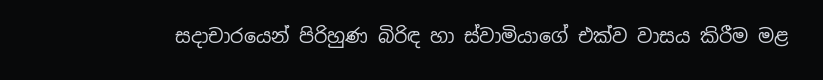සදාචාරයෙන් පිරිහුණ බිරිඳ හා ස්වාමියාගේ එක්ව වාසය කිරීම මළ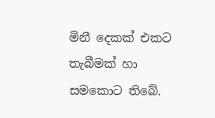මිනී දෙකක් එකට තැබීමක් හා සමකොට තිබේ.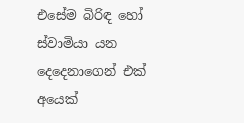එසේම බිරිඳ හෝ ස්වාමියා යන දෙදෙනාගෙන් එක් අයෙක්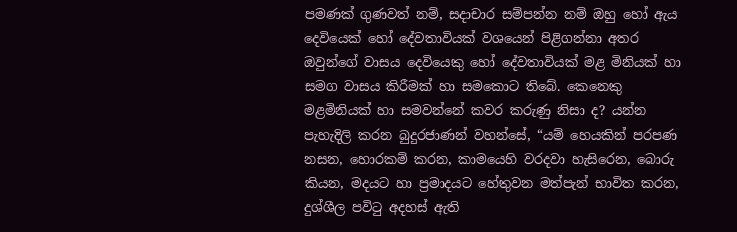පමණක් ගුණවත් නම්, සදාචාර සම්පන්න නම් ඔහු හෝ ඇය දෙවියෙක් හෝ දේවතාවියක් වශයෙන් පිළිගන්නා අතර ඔවුන්ගේ වාසය දෙවියෙකු හෝ දේවතාවියක් මළ මිනියක් හා සමග වාසය කිරීමක් හා සමකොට තිබේ. කෙනෙකු මළමිනියක් හා සමවන්නේ කවර කරුණු නිසා ද? යන්න පැහැදිලි කරන බුදුරජාණන් වහන්සේ, “යම් හෙයකින් පරපණ නසන, හොරකම් කරන, කාමයෙහි වරදවා හැසිරෙන, බොරු කියන, මදයට හා ප්‍රමාදයට හේතුවන මත්පැන් භාවිත කරන, දුශ්ශීල පවිටු අදහස් ඇති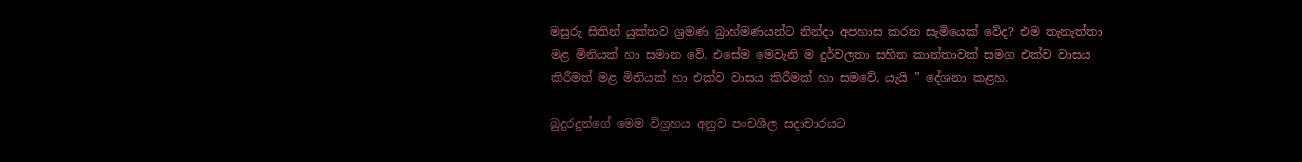මසුරු සිතින් යුක්තව ශ්‍රමණ බ්‍රාහ්මණයන්ට නින්දා අපහාස කරන සැමියෙක් වේද? එම තැනැත්තා මළ මිනියක් හා සමාන වේ. එසේම මෙවැනි ම දුර්වලතා සහිත කාන්තාවක් සමග එක්ව වාසය කිරීමත් මළ මිනියක් හා එක්ව වාසය කිරීමක් හා සමවේ. යැයි ” දේශනා කළහ.

බුදුරදුන්ගේ මෙම විග්‍රහය අනුව පංචශීල සදාචාරයට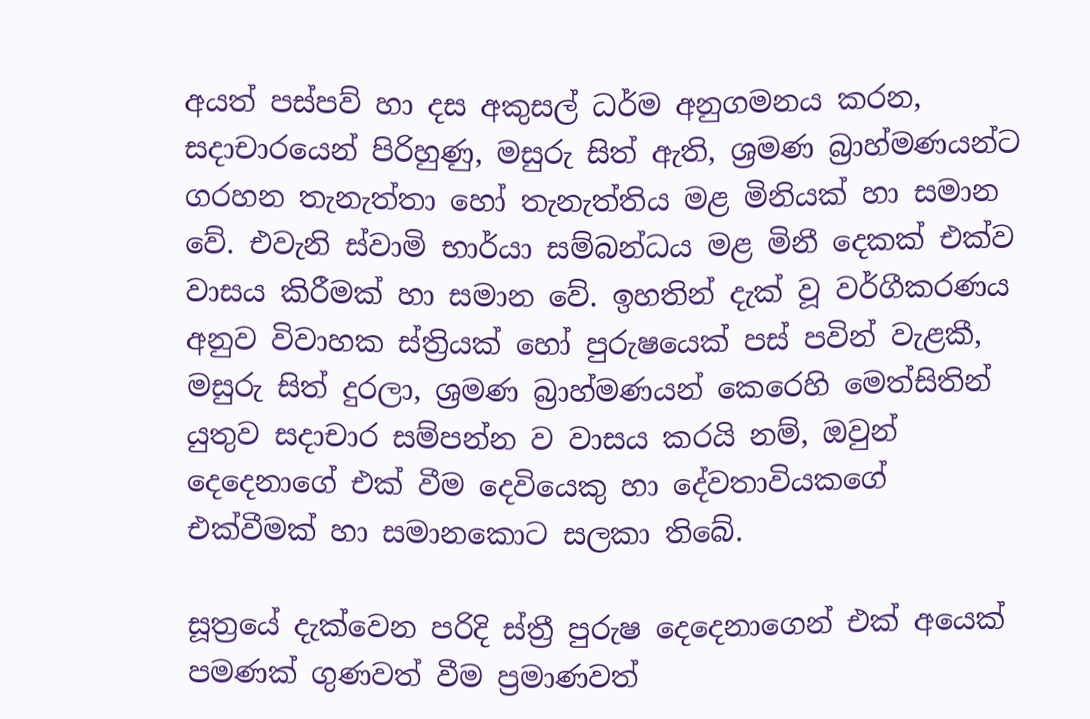අයත් පස්පව් හා දස අකුසල් ධර්ම අනුගමනය කරන, සදාචාරයෙන් පිරිහුණු, මසුරු සිත් ඇති, ශ්‍රමණ බ්‍රාහ්මණයන්ට ගරහන තැනැත්තා හෝ තැනැත්තිය මළ මිනියක් හා සමාන වේ. එවැනි ස්වාමි භාර්යා සම්බන්ධය මළ මිනී දෙකක් එක්ව වාසය කිරීමක් හා සමාන වේ. ඉහතින් දැක් වූ වර්ගීකරණය අනුව විවාහක ස්ත්‍රියක් හෝ පුරුෂයෙක් පස් පවින් වැළකී, මසුරු සිත් දුරලා, ශ්‍රමණ බ්‍රාහ්මණයන් කෙරෙහි මෙත්සිතින් යුතුව සදාචාර සම්පන්න ව වාසය කරයි නම්, ඔවුන් දෙදෙනාගේ එක් වීම දෙවියෙකු හා දේවතාවියකගේ එක්වීමක් හා සමානකොට සලකා තිබේ.

සූත්‍රයේ දැක්වෙන පරිදි ස්ත්‍රී පුරුෂ දෙදෙනාගෙන් එක් අයෙක් පමණක් ගුණවත් වීම ප්‍රමාණවත්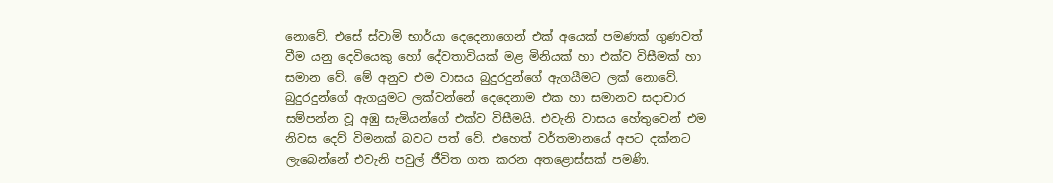නොවේ. එසේ ස්වාමි භාර්යා දෙදෙනාගෙන් එක් අයෙක් පමණක් ගුණවත් වීම යනු දෙවියෙකු හෝ දේවතාවියක් මළ මිනියක් හා එක්ව විසීමක් හා සමාන වේ. මේ අනුව එම වාසය බුදුරදුන්ගේ ඇගයීමට ලක් නොවේ. බුදුරදුන්ගේ ඇගයුමට ලක්වන්නේ දෙදෙනාම එක හා සමානව සදාචාර සම්පන්න වූ අඹු සැමියන්ගේ එක්ව විසීමයි. එවැනි වාසය හේතුවෙන් එම නිවස දෙව් විමනක් බවට පත් වේ. එහෙත් වර්තමානයේ අපට දක්නට ලැබෙන්නේ එවැනි පවුල් ජීවිත ගත කරන අතළොස්සක් පමණි.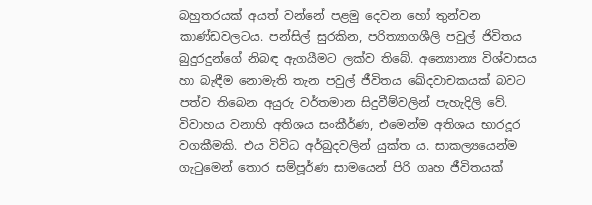බහුතරයක් අයත් වන්නේ පළමු දෙවන හෝ තුන්වන කාණ්ඩවලටය. පන්සිල් සුරකින, පරිත්‍යාගශීලි පවුල් ජිවිතය බුදුරදුන්ගේ නිබඳ ඇගයීමට ලක්ව තිබේ. අන්‍යොන්‍ය විශ්වාසය හා බැඳීම නොමැති තැන පවුල් ජීවිතය ඛේදවාචකයක් බවට පත්ව තිබෙන අයුරු වර්තමාන සිදුවීම්වලින් පැහැදිලි වේ. විවාහය වනාහි අතිශය සංකීර්ණ, එමෙන්ම අතිශය භාරදූර වගකීමකි. එය විවිධ අර්බුදවලින් යුක්ත ය. සාකල්‍යයෙන්ම ගැටුමෙන් තොර සම්පූර්ණ සාමයෙන් පිරි ගෘහ ජීවිතයක්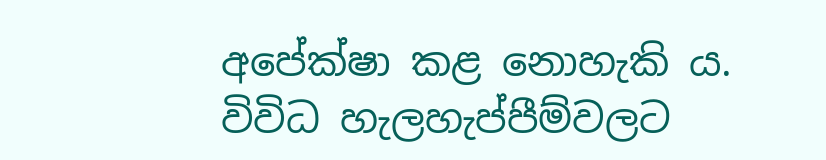අපේක්ෂා කළ නොහැකි ය. විවිධ හැලහැප්පීම්වලට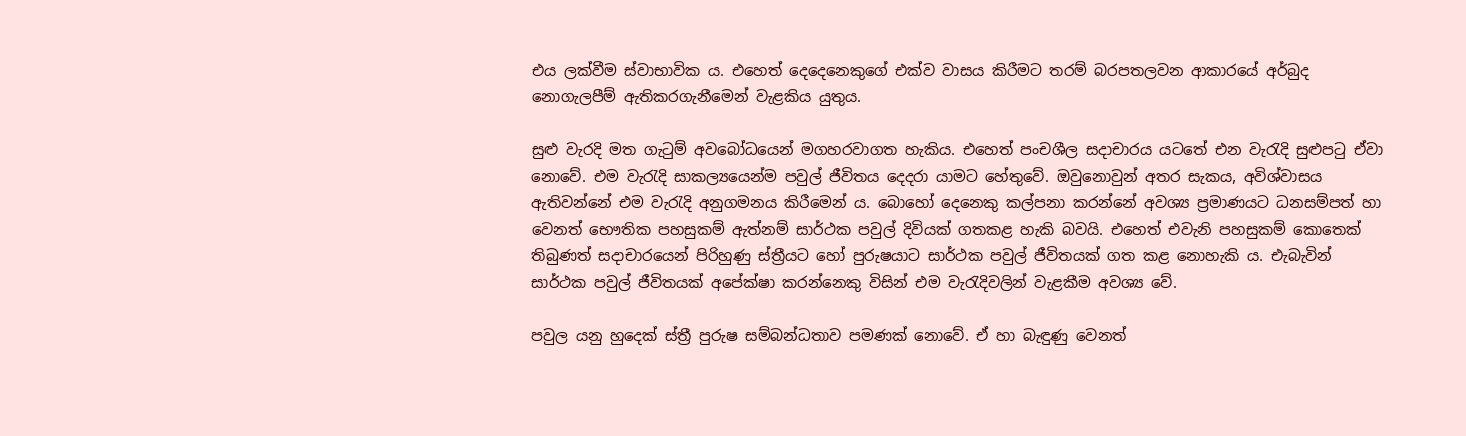එය ලක්වීම ස්වාභාවික ය. එහෙත් දෙදෙනෙකුගේ එක්ව වාසය කිරීමට තරම් බරපතලවන ආකාරයේ අර්බුද නොගැලපීම් ඇතිකරගැනීමෙන් වැළකිය යුතුය.

සුළු වැරදි මත ගැටුම් අවබෝධයෙන් මගහරවාගත හැකිය. එහෙත් පංචශීල සදාචාරය යටතේ එන වැරැදි සුළුපටු ඒවා නොවේ. එම වැරැදි සාකල්‍යයෙන්ම පවුල් ජීවිතය දෙදරා යාමට හේතුවේ. ඔවුනොවුන් අතර සැකය, අවිශ්වාසය ඇතිවන්නේ එම වැරැදි අනුගමනය කිරීමෙන් ය. බොහෝ දෙනෙකු කල්පනා කරන්නේ අවශ්‍ය ප්‍රමාණයට ධනසම්පත් හා වෙනත් භෞතික පහසුකම් ඇත්නම් සාර්ථක පවුල් දිවියක් ගතකළ හැකි බවයි. එහෙත් එවැනි පහසුකම් කොතෙක් තිබුණත් සදාචාරයෙන් පිරිහුණු ස්ත්‍රීයට හෝ පුරුෂයාට සාර්ථක පවුල් ජීවිතයක් ගත කළ නොහැකි ය. එැබැවින් සාර්ථක පවුල් ජීවිතයක් අපේක්ෂා කරන්නෙකු විසින් එම වැරැදිවලින් වැළකීම අවශ්‍ය වේ.

පවුල යනු හුදෙක් ස්ත්‍රී පුරුෂ සම්බන්ධතාව පමණක් නොවේ. ඒ හා බැඳුණු වෙනත්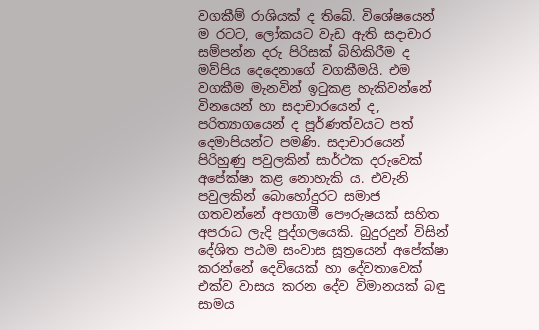වගකීම් රාශියක් ද තිබේ. විශේෂයෙන් ම රටට, ලෝකයට වැඩ ඇති සදාචාර සම්පන්න දරු පිරිසක් බිහිකිරීම ද මව්පිය දෙදෙනාගේ වගකීමයි. එම වගකීම මැනවින් ඉටුකළ හැකිවන්නේ විනයෙන් හා සදාචාරයෙන් ද, පරිත්‍යාගයෙන් ද පූර්ණත්වයට පත් දෙමාපියන්ට පමණි. සදාචාරයෙන් පිරිහුණු පවුලකින් සාර්ථක දරුවෙක් අපේක්ෂා කළ නොහැකි ය. එවැනි පවුලකින් බොහෝදුරට සමාජ ගතවන්නේ අපගාමී පෞරුෂයක් සහිත අපරාධ ලැදි පුද්ගලයෙකි. බුදුරදුන් විසින් දේශිත පඨම සංවාස සූත්‍රයෙන් අපේක්ෂා කරන්නේ දෙවියෙක් හා දේවතාවෙක් එක්ව වාසය කරන දේව විමානයක් බඳු සාමය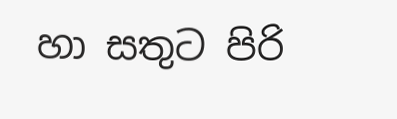හා සතුට පිරි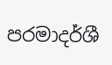පරමාදර්ශී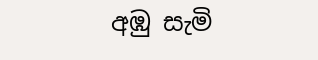අඹු සැමි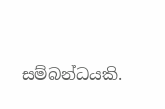සම්බන්ධයකි.